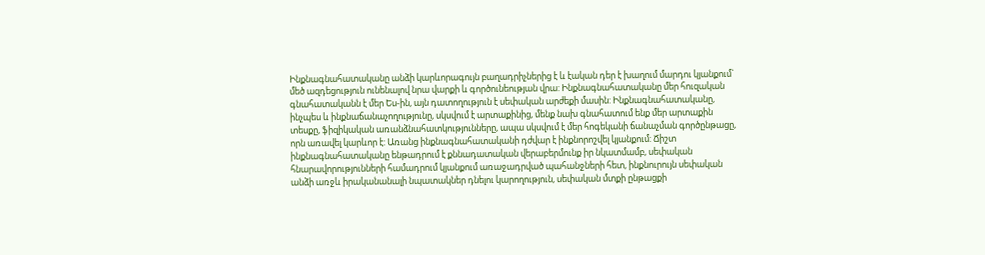Ինքնագնահատականը անձի կարևորագույն բաղադրիչներից է և էական դեր է խաղում մարդու կյանքում` մեծ ազդեցություն ունենալով նրա վարքի և գործունեության վրա: Ինքնագնահատականը մեր հուզական գնահատականն է մեր Ես-ին, այն դատողություն է սեփական արժեքի մասին: Ինքնագնահատականը, ինչպես և ինքնաճանաչողությունը, սկսվում է արտաքինից, մենք նախ գնահատում ենք մեր արտաքին տեսքը, ֆիզիկական առանձնահատկությունները, ապա սկսվում է մեր հոգեկանի ճանաչման գործընթացը, որն առավել կարևոր է: Առանց ինքնագնահատականի դժվար է ինքնորոշվել կյանքում: Ճիշտ ինքնագնահատականը ենթադրում է քննադատական վերաբերմունք իր նկատմամբ, սեփական հնարավորությունների համադրում կյանքում առաջադրված պահանջների հետ, ինքնուրույն սեփական անձի առջև իրականանալի նպատակներ դնելու կարողություն, սեփական մտքի ընթացքի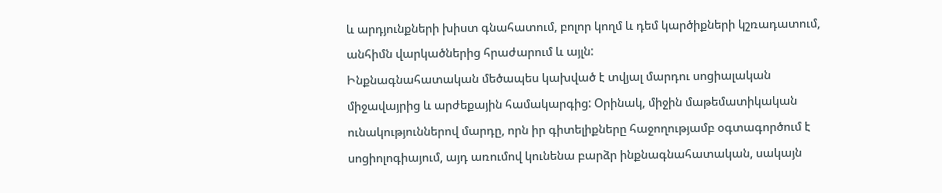և արդյունքների խիստ գնահատում, բոլոր կողմ և դեմ կարծիքների կշռադատում, անհիմն վարկածներից հրաժարում և այլն:
Ինքնագնահատական մեծապես կախված է տվյալ մարդու սոցիալական միջավայրից և արժեքային համակարգից: Օրինակ, միջին մաթեմատիկական ունակություններով մարդը, որն իր գիտելիքները հաջողությամբ օգտագործում է սոցիոլոգիայում, այդ առումով կունենա բարձր ինքնագնահատական, սակայն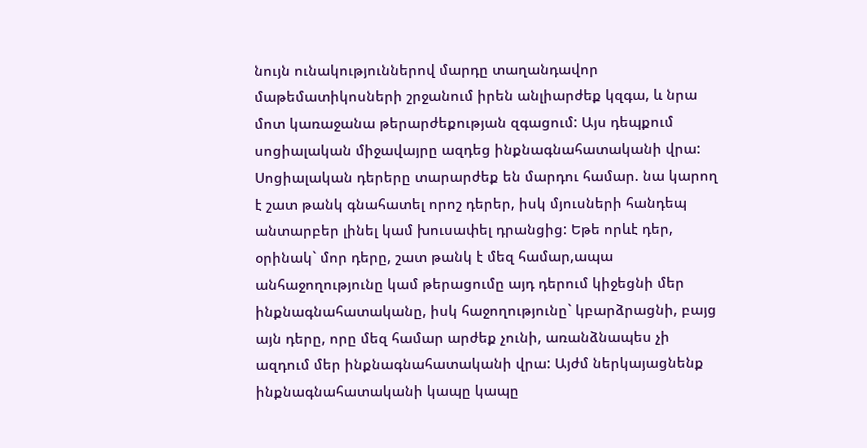նույն ունակություններով մարդը տաղանդավոր մաթեմատիկոսների շրջանում իրեն անլիարժեք կզգա, և նրա մոտ կառաջանա թերարժեքության զգացում: Այս դեպքում սոցիալական միջավայրը ազդեց ինքնագնահատականի վրա: Սոցիալական դերերը տարարժեք են մարդու համար. նա կարող է շատ թանկ գնահատել որոշ դերեր, իսկ մյուսների հանդեպ անտարբեր լինել կամ խուսափել դրանցից: Եթե որևէ դեր, օրինակ` մոր դերը, շատ թանկ է մեզ համար,ապա անհաջողությունը կամ թերացումը այդ դերում կիջեցնի մեր ինքնագնահատականը, իսկ հաջողությունը` կբարձրացնի, բայց այն դերը, որը մեզ համար արժեք չունի, առանձնապես չի ազդում մեր ինքնագնահատականի վրա: Այժմ ներկայացնենք ինքնագնահատականի կապը կապը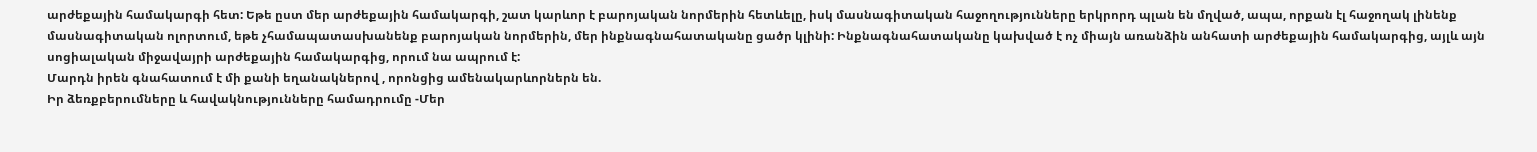արժեքային համակարգի հետ: Եթե ըստ մեր արժեքային համակարգի, շատ կարևոր է բարոյական նորմերին հետևելը, իսկ մասնագիտական հաջողությունները երկրորդ պլան են մղված, ապա, որքան էլ հաջողակ լինենք մասնագիտական ոլորտում, եթե չհամապատասխանենք բարոյական նորմերին, մեր ինքնագնահատականը ցածր կլինի: Ինքնագնահատականը կախված է ոչ միայն առանձին անհատի արժեքային համակարգից, այլև այն սոցիալական միջավայրի արժեքային համակարգից, որում նա ապրում է:
Մարդն իրեն գնահատում է մի քանի եղանակներով , որոնցից ամենակարևորներն են.
Իր ձեռքբերումները և հավակնությունները համադրումը -Մեր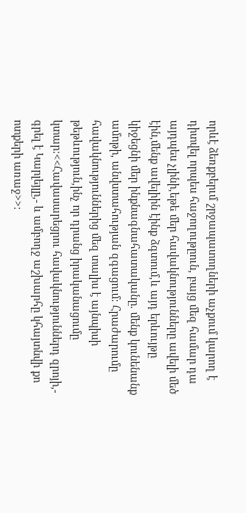որևէ ձեռքբերւմ շրջապատողների աչքում կարող է դիտվել որպես հաջողութըուն, բայց մեզ համար դա այդպես չլինի,եթե մեր հավակնությունները ավելի մեծ էին,մենք ավելիին էինք ձգտում,և այդ երևույթը կիջեցնի մեր ինքնագնահատականը. մենք կունենանք ամոթի, անվստահության զգացում: Հրաժարումը հավակնություններից մեզ տալիս է այնպիսի թեթևություն,ինչ որ դրանց իրականացումը կտար:<<Հավասարեցրու հավակնություններդ զրոյի,- գրել է Կարլեյլը,- և ամբողջ աշխարհը կհայտնվի քո ոտքերի առաջ>>: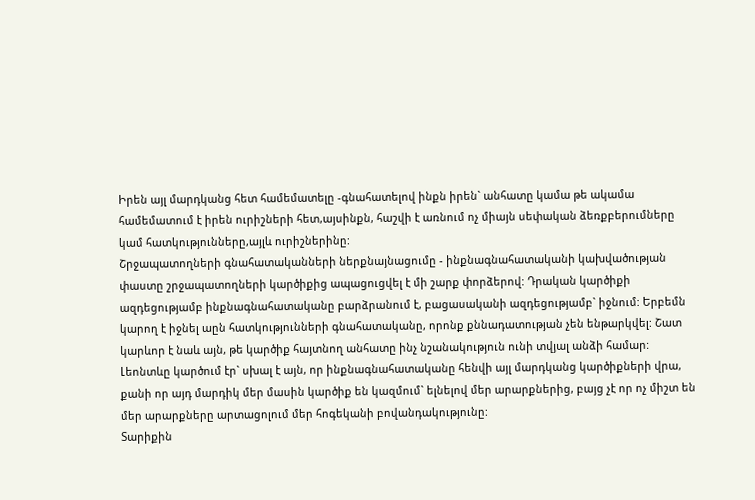Իրեն այլ մարդկանց հետ համեմատելը -գնահատելով ինքն իրեն` անհատը կամա թե ակամա համեմատում է իրեն ուրիշների հետ,այսինքն, հաշվի է առնում ոչ միայն սեփական ձեռքբերումները կամ հատկությունները,այլև ուրիշներինը:
Շրջապատողների գնահատականների ներքնայնացումը - ինքնագնահատականի կախվածության փաստը շրջապատողների կարծիքից ապացուցվել է մի շարք փորձերով: Դրական կարծիքի ազդեցությամբ ինքնագնահատականը բարձրանում է, բացասականի ազդեցությամբ` իջնում: Երբեմն կարող է իջնել աըն հատկությունների գնահատականը, որոնք քննադատության չեն ենթարկվել: Շատ կարևոր է նաև այն, թե կարծիք հայտնող անհատը ինչ նշանակություն ունի տվյալ անձի համար: Լեոնտևը կարծում էր` սխալ է այն, որ ինքնագնահատականը հենվի այլ մարդկանց կարծիքների վրա, քանի որ այդ մարդիկ մեր մասին կարծիք են կազմում` ելնելով մեր արարքներից, բայց չէ որ ոչ միշտ են մեր արարքները արտացոլում մեր հոգեկանի բովանդակությունը:
Տարիքին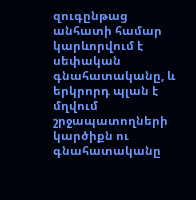զուգընթաց անհատի համար կարևորվում է սեփական գնահատականը, և երկրորդ պլան է մղվում շրջապատողների կարծիքն ու գնահատականը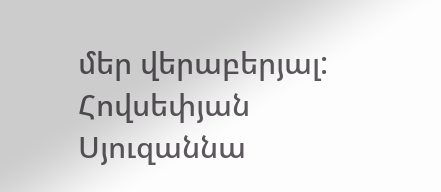մեր վերաբերյալ:
Հովսեփյան Սյուզաննա